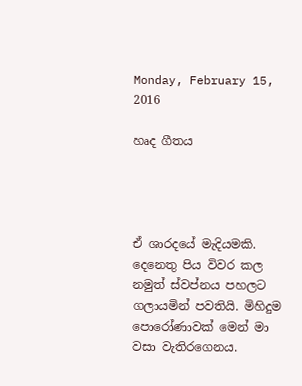Monday, February 15, 2016

හෘද ගීතය




ඒ ශාරදයේ මැදියමකි. දෙනෙතු පිය විවර කල නමුත් ස්වප්නය පහලට ගලායමින් පවතියි. මිහිදුම පොරෝණාවක් මෙන් මා වසා වැතිරගෙනය.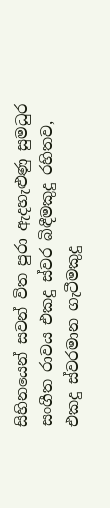සිහිනයෙන් සවන් විත පුරා ඇදහැළුණු සුමධුර සංගීත රාවය එකදු ස්වර බිඳීමකුදු රහිතව, එකදු ස්වරමාන ගැටීමකුදු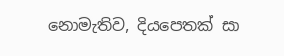නොමැතිව, දියපෙතක් සා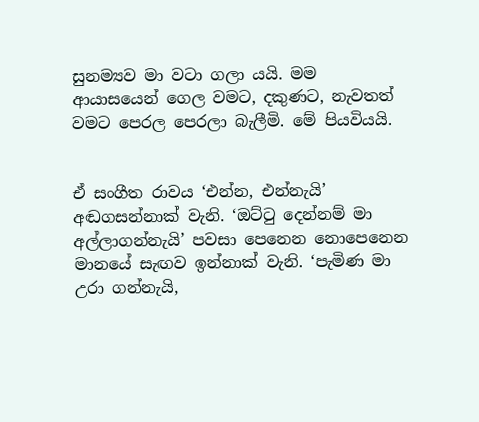සුනම්‍යව මා වටා ගලා යයි. මම ආයාසයෙන් ගෙල වමට, දකුණට, නැවතත් වමට පෙරල පෙරලා බැලීමි. මේ පියවියයි.


ඒ සංගීත රාවය ‘එන්න, එන්නැයි’ අඬගසන්නාක් වැනි. ‘ඔට්ටු දෙන්නම් මා අල්ලාගන්නැයි’ පවසා පෙනෙන නොපෙනෙන මානයේ සැඟව ඉන්නාක් වැනි. ‘පැමිණ මා උරා ගන්නැයි,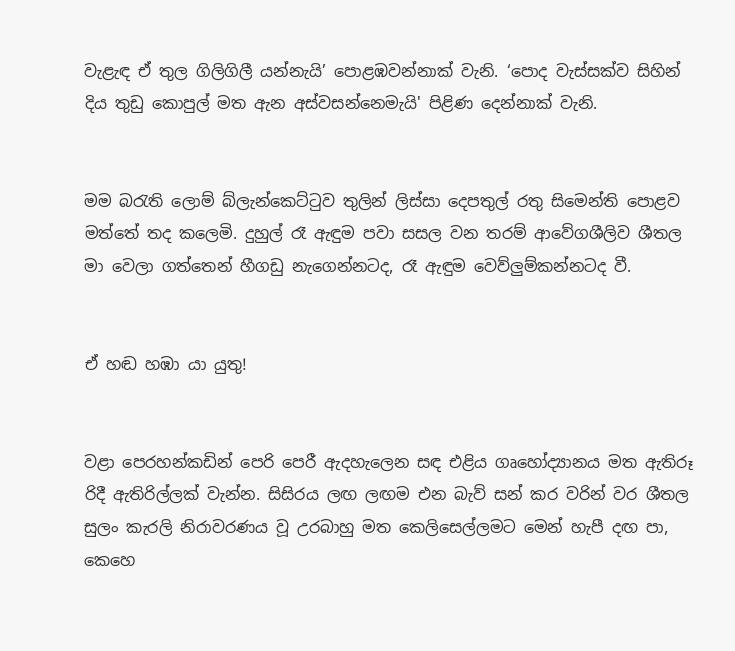වැළැඳ ඒ තුල ගිලිගිලී යන්නැයි’ පොළඹවන්නාක් වැනි. ‘පොද වැස්සක්ව සිහින් දිය තුඩු කොපුල් මත ඇන අස්වසන්නෙමැයි' පිළිණ දෙන්නාක් වැනි.


මම බරැති ලොම් බ්ලැන්කෙට්ටුව තුලින් ලිස්සා දෙපතුල් රතු සිමෙන්ති පොළව මත්තේ තද කලෙමි. දුහුල් රෑ ඇඳුම පවා සසල වන තරම් ආවේගශීලිව ශීතල මා වෙලා ගත්තෙන් හීගඩු නැගෙන්නටද, රෑ ඇඳුම වෙව්ලුම්කන්නටද වී.


ඒ හඬ හඹා යා යුතු!


වළා පෙරහන්කඩින් පෙරි පෙරී ඇදහැලෙන සඳ එළිය ගෘහෝද්‍යානය මත ඇතිරූ රිදී ඇතිරිල්ලක් වැන්න. සිසිරය ලඟ ලඟම එන බැව් සන් කර වරින් වර ශීතල සුලං කැරලි නිරාවරණය වූ උරබාහු මත කෙලිසෙල්ලමට මෙන් හැපී දඟ පා, කෙහෙ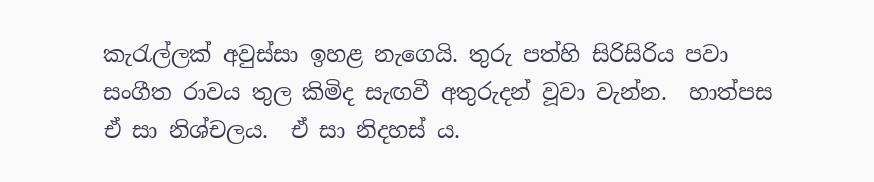කැරැල්ලක් අවුස්සා ඉහළ නැගෙයි. තුරු පත්හි සිරිසිරිය පවා සංගීත රාවය තුල කිමිද සැඟවී අතුරුදන් වූවා වැන්න.  හාත්පස ඒ සා නිශ්චලය.  ඒ සා නිදහස් ය.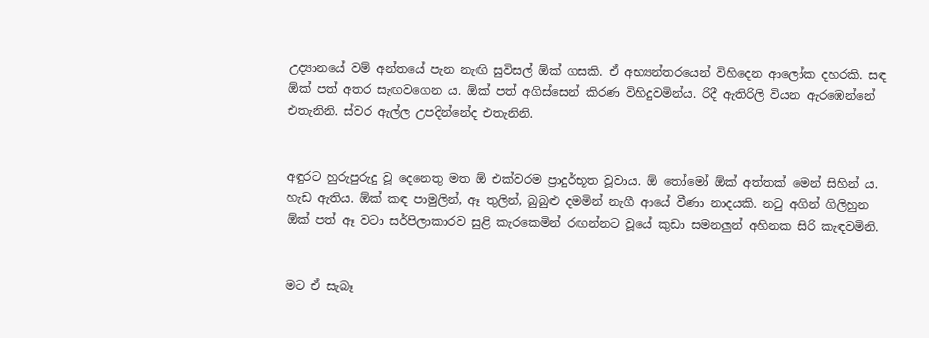උද්‍යානයේ වම් අන්තයේ පැන නැඟි සුවිසල් ඕක් ගසකි. ඒ අභ්‍යන්තරයෙන් විහිදෙන ආලෝක දහරකි. සඳ ඕක් පත් අතර සැඟවගෙන ය. ඕක් පත් අගිස්සෙන් කිරණ විහිදුවමින්ය. රිදී ඇතිරිලි වියන ඇරඹෙන්නේ එතැනිනි. ස්වර ඇල්ල උපදින්නේද එතැනිනි.


අඳුරට හුරුපුරුදු වූ දෙනෙතු මත ඕ එක්වරම ප්‍රාදුර්භූත වූවාය. ඕ තෝමෝ ඕක් අත්තක් මෙන් සිහින් ය. හැඩ ඇතිය. ඕක් කඳ පාමුලින්, ඈ තුලින්, බුබුළු දමමින් නැගී ආයේ වීණා නාදයකි. නටු අගින් ගිලිහුන ඕක් පත් ඈ වටා සර්පිලාකාරව සුළි කැරකෙමින් රඟන්නට වූයේ කුඩා සමනලුන් අහිනක සිරි කැඳවමිනි.


මට ඒ සැබෑ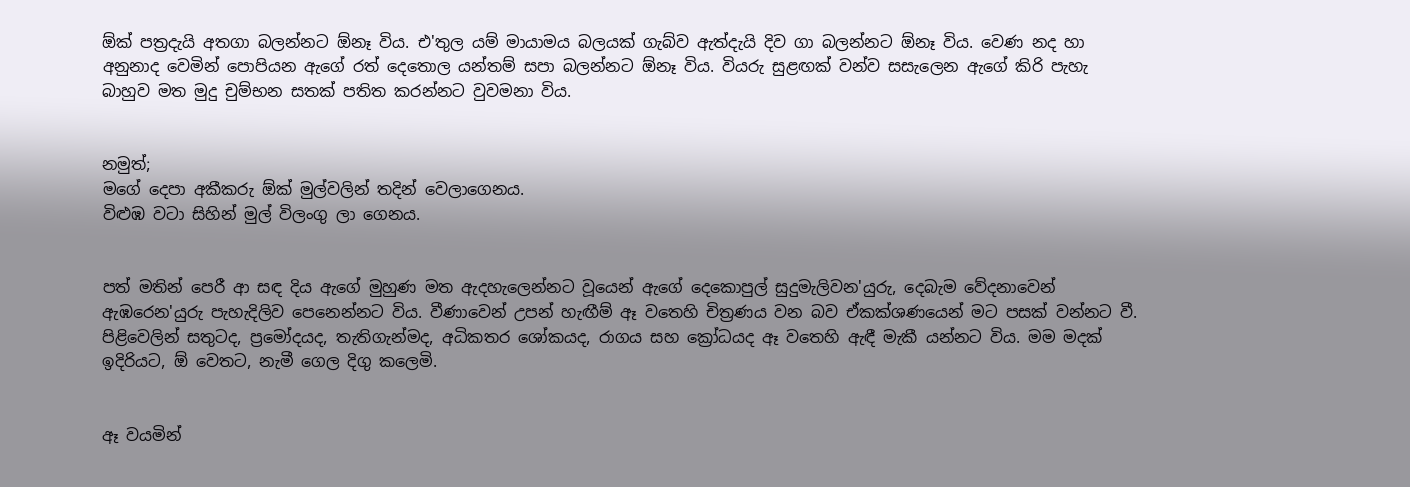ඕක් පත්‍රදැයි අතගා බලන්නට ඕනෑ විය. එ'තුල යම් මායාමය බලයක් ගැබ්ව ඇත්දැයි දිව ගා බලන්නට ඕනෑ විය. වෙණ නද හා අනුනාද වෙමින් පොපියන ඇගේ රත් දෙතොල යන්තම් සපා බලන්නට ඕනෑ විය. වියරු සුළඟක් වන්ව සසැලෙන ඇගේ කිරි පැහැ බාහුව මත මුදු චුම්භන සතක් පතිත කරන්නට වුවමනා විය.


නමුත්;
මගේ දෙපා අකීකරු ඕක් මුල්වලින් තදින් වෙලාගෙනය.
විළුඹ වටා සිහින් මුල් විලංගු ලා ගෙනය.


පත් මතින් පෙරී ආ සඳ දිය ඇගේ මුහුණ මත ඇදහැලෙන්නට වූයෙන් ඇගේ දෙකොපුල් සුදුමැලිවන'යුරු, දෙබැම වේදනාවෙන් ඇඹරෙන'යුරු පැහැදිලිව පෙනෙන්නට විය. වීණාවෙන් උපන් හැඟීම් ඈ වතෙහි චිත්‍රණය වන බව ඒකක්ශණයෙන් මට පසක් වන්නට වී. පිළිවෙලින් සතුටද, ප්‍රමෝදයද, තැතිගැන්මද, අධිකතර ශෝකයද, රාගය සහ ක්‍රෝධයද ඈ වතෙහි ඇඳී මැකී යන්නට විය. මම මදක් ඉදිරියට, ඕ වෙතට, නැමී ගෙල දිගු කලෙමි.


ඈ වයමින්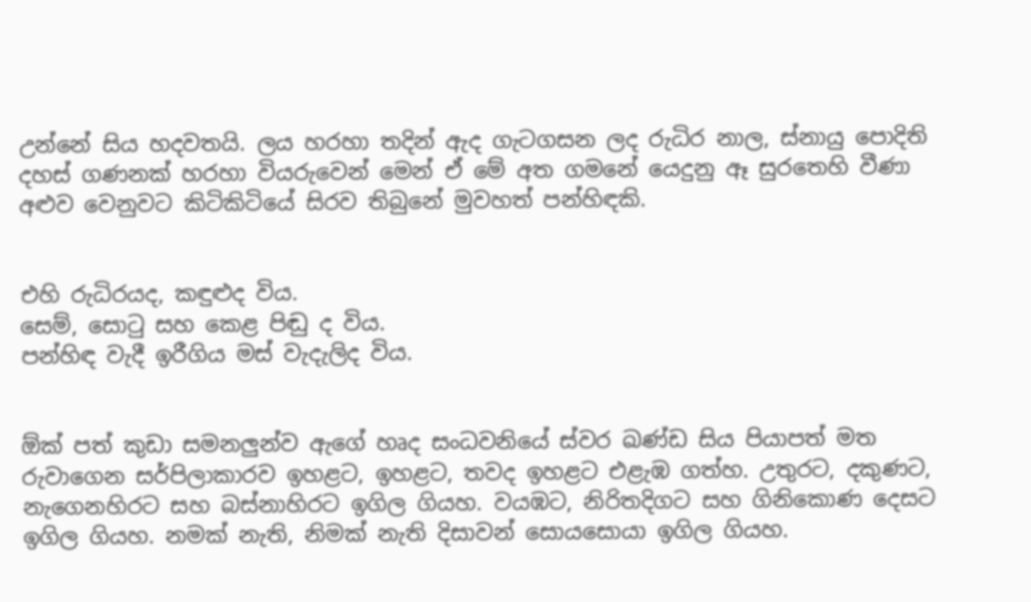උන්නේ සිය හදවතයි. ලය හරහා තදින් ඇද ගැටගසන ලද රුධිර නාල, ස්නායු පොදිති දහස් ගණනක් හරහා වියරුවෙන් මෙන් ඒ මේ අත ගමනේ යෙදුනු ඈ සුරතෙහි වීණා අළුව වෙනුවට කිටිකිටියේ සිරව තිබුනේ මුවහත් පන්හිඳකි.


එහි රුධිරයද, කඳුළුද විය.
සෙම්, සොටු සහ කෙළ පිඬු ද විය.
පන්හිඳ වැදී ඉරීගිය මස් වැදැලිද විය.


ඕක් පත් කුඩා සමනලුන්ව ඇගේ හෘද සංධවනියේ ස්වර ඛණ්ඩ සිය පියාපත් මත රුවාගෙන සර්පිලාකාරව ඉහළට, ඉහළට, තවද ඉහළට එළැඹ ගත්හ. උතුරට, දකුණට, නැගෙනහිරට සහ බස්නාහිරට ඉගිල ගියහ. වයඹට, නිරිතදිගට සහ ගිනිකොණ දෙසට ඉගිල ගියහ. නමක් නැති, නිමක් නැති දිසාවන් සොයසොයා ඉගිල ගියහ.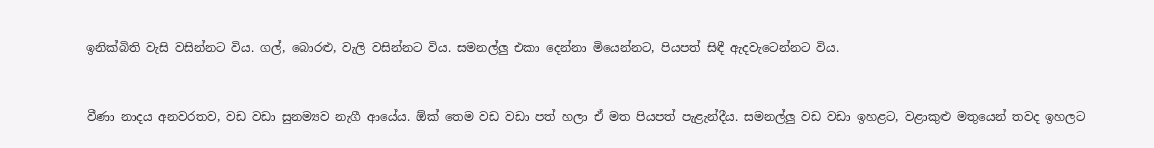ඉනික්බිති වැසි වසින්නට විය. ගල්, බොරළු, වැලි වසින්නට විය. සමනල්ලු එකා දෙන්නා මියෙන්නට, පියපත් සිඳී ඇදවැටෙන්නට විය.


වීණා නාදය අනවරතව, වඩ වඩා සුනම්‍යව නැගී ආයේය. ඕක් තෙම වඩ වඩා පත් හලා ඒ මත පියපත් පැළැන්දීය. සමනල්ලු වඩ වඩා ඉහළට, වළාකුළු මතුයෙන් තවද ඉහලට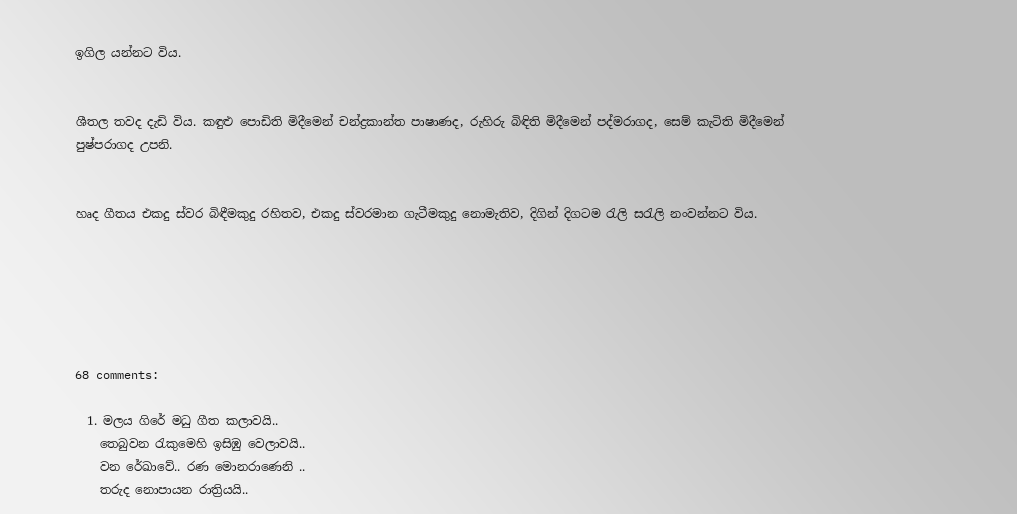ඉගිල යන්නට විය.


ශීතල තවද දැඩි විය. කඳුළු පොඩිති මිදීමෙන් චන්ද්‍රකාන්ත පාෂාණද, රුහිරු බිඳිති මිදීමෙන් පද්මරාගද, සෙම් කැටිති මිදීමෙන් පුෂ්පරාගද උපනි.


හෘද ගීතය එකදු ස්වර බිඳීමකුදු රහිතව, එකදු ස්වරමාන ගැටීමකුදු නොමැතිව, දිගින් දිගටම රැලි සරැලි නංවන්නට විය.






68 comments:

  1. මලය ගිරේ මධු ගීත කලාවයි..
    තෙබුවන රැකුමෙහි ඉසිඹු වෙලාවයි..
    වන රේඛාවේ.. රණ මොනරාණෙනි ..
    තරුද නොපායන රාත්‍රියයි..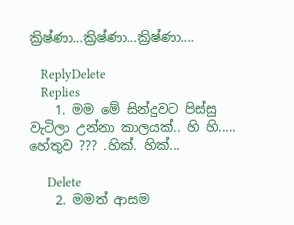ක්‍රිෂ්ණා...ක්‍රිෂ්ණා...ක්‍රිෂ්ණා....

    ReplyDelete
    Replies
    1. මම මේ සින්දුවට පිස්සු වැටිලා උන්නා කාලයක්.. හි හි..... හේතුව ??? .හික්. හික්...

      Delete
    2. මමත් ආසම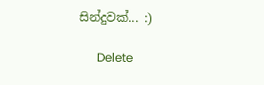සින්දුවක්... :)

      Delete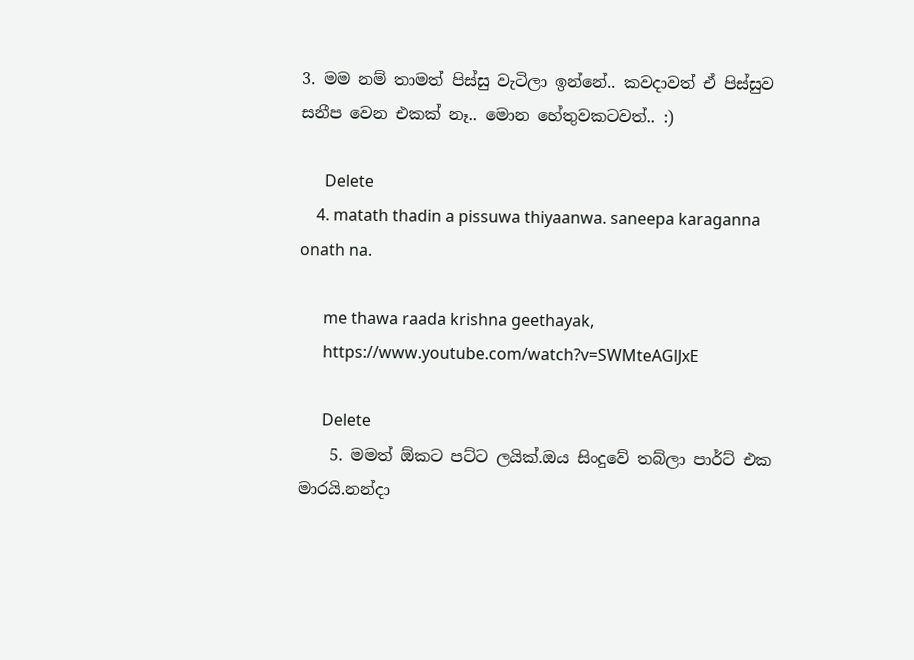3. මම නම් තාමත් පිස්සු වැටිලා ඉන්නේ.. කවදාවත් ඒ පිස්සුව සනීප වෙන එකක් නෑ.. මොන හේතුවකටවත්.. :)

      Delete
    4. matath thadin a pissuwa thiyaanwa. saneepa karaganna onath na.

      me thawa raada krishna geethayak,
      https://www.youtube.com/watch?v=SWMteAGlJxE

      Delete
    5. මමත් ඕකට පට්ට ලයික්.ඔය සිංදුවේ තබ්ලා පාර්ට් එක මාරයි.නන්දා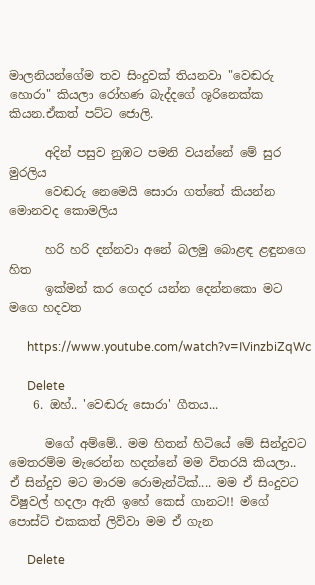මාලනියන්ගේම තව සිංදුවක් තියනවා "වෙඬරු හොරා" කියලා රෝහණ බැද්දගේ ශූරිනෙක්ක කියන.ඒකත් පට්ට ජොලි.

      අදින් පසුව නුඹට පමනි වයන්නේ මේ සුර මුරලිය
      වෙඬරු නෙමෙයි සොරා ගත්තේ කියන්න මොනවද කොමලිය

      හරි හරි දන්නවා අනේ බලමු බොළඳ ළඳුනගෙ හිත
      ඉක්මන් කර ගෙදර යන්න දෙන්නකො මට මගෙ හදවත

      https://www.youtube.com/watch?v=IVinzbiZqWc

      Delete
    6. ඔහ්.. 'වෙඬරු සොරා' ගීතය...

      මගේ අම්මේ.. මම හිතන් හිටියේ මේ සින්දුවට මෙතරම්ම මැරෙන්න හදන්නේ මම විතරයි කියලා.. ඒ සින්දුව මට මාරම රොමැන්ටික්.... මම ඒ සිංදුවට විෂුවල් හදලා ඇති ඉහේ කෙස් ගානට!! මගේ පොස්ට් එකකත් ලිව්වා මම ඒ ගැන

      Delete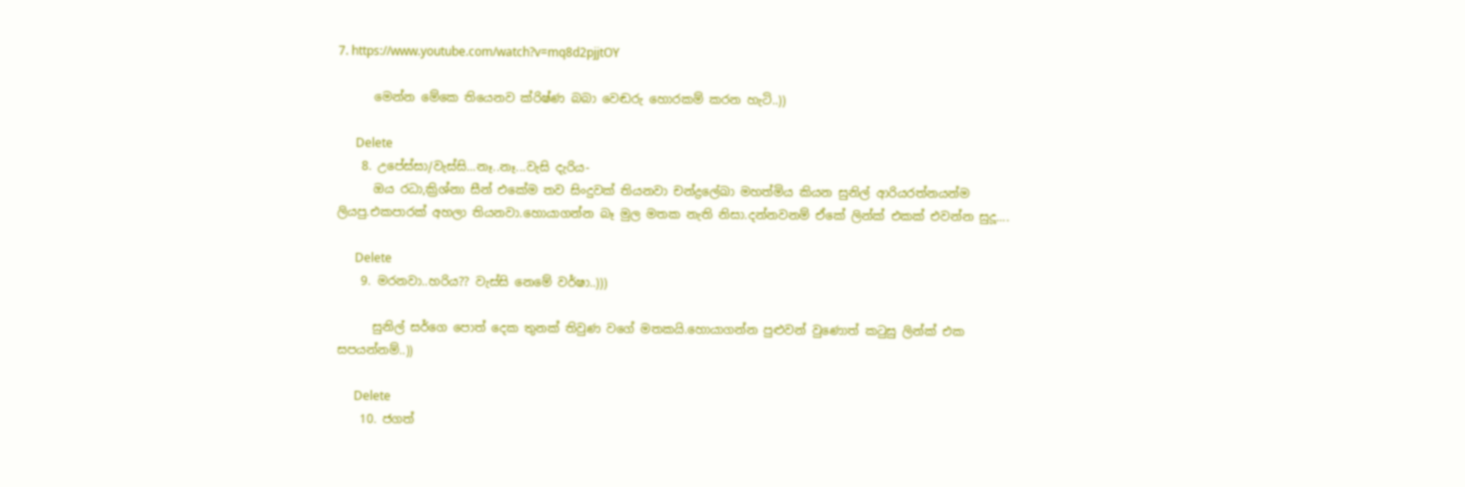7. https://www.youtube.com/watch?v=mq8d2pjjtOY

      මෙන්න මේකෙ තියෙනව ක්රිෂ්ණ බබා වෙඬරු හොරකම් කරන හැටි..))

      Delete
    8. උපේස්සා/වැස්සි...නෑ..නෑ...වැසි දැරිය-
      ඔය රධා,ක්‍රිශ්නා සීන් එකේම තව සිංදුවක් තියනවා චන්ද්‍රලේඛා මහත්මිය කියන සුනිල් ආරියරත්නයන්ම ලියපු.එකපාරක් අහලා තියනවා.හොයාගන්න බෑ මුල මතක නැති නිසා.දන්නවනම් ඒකේ ලින්ක් එකක් එවන්න සුදූ....

      Delete
    9. මරනවා..හරිය?? වැස්සි නෙමේ වර්ෂා..)))

      සුනිල් සර්ගෙ පොත් දෙක තුනක් තිවුණ වගේ මතකයි.හොයාගන්න පුළුවන් වුණොත් කටුසු ලින්ක් එක සපයන්නම්..))

      Delete
    10. ජගත්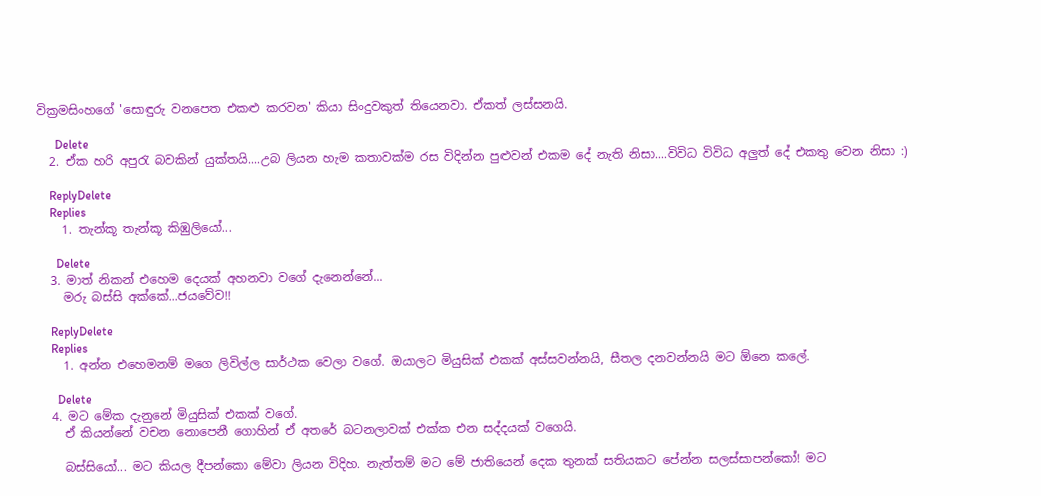වික්‍රමසිංහගේ 'සොඳුරු වනපෙත එකළු කරවන' කියා සිංදුවකුත් තියෙනවා. ඒකත් ලස්සනයි.

      Delete
  2. ඒක හරි අපුරැ බවකින් යුක්තයි....උබ ලියන හැම කතාවක්ම රස විදින්න පුළුවන් එකම දේ නැති නිසා....විවිධ විවිධ අලුත් දේ එකතු වෙන නිසා :)

    ReplyDelete
    Replies
    1. තැන්කූ තැන්කූ කිඹුලියෝ...

      Delete
  3. මාත් නිකන් එහෙම දෙයක් අහනවා වගේ දැනෙන්නේ...
    මරු බස්සි අක්කේ...ජයවේව!!

    ReplyDelete
    Replies
    1. අන්න එහෙමනම් මගෙ ලිවිල්ල සාර්ථක වෙලා වගේ. ඔයාලට මියුසික් එකක් අස්සවන්නයි, සීතල දනවන්නයි මට ඕනෙ කලේ.

      Delete
  4. මට මේක දැනුනේ මියුසික් එකක් වගේ.
    ඒ කියන්නේ වචන නොපෙනී ගොහින් ඒ අතරේ බටනලාවක් එක්ක එන සද්දයක් වගෙයි.

    බස්සියෝ... මට කියල දීපන්කො මේවා ලියන විදිහ. නැත්තම් මට මේ ජාතියෙන් දෙක තුනක් සතියකට පේන්න සලස්සාපන්කෝ! මට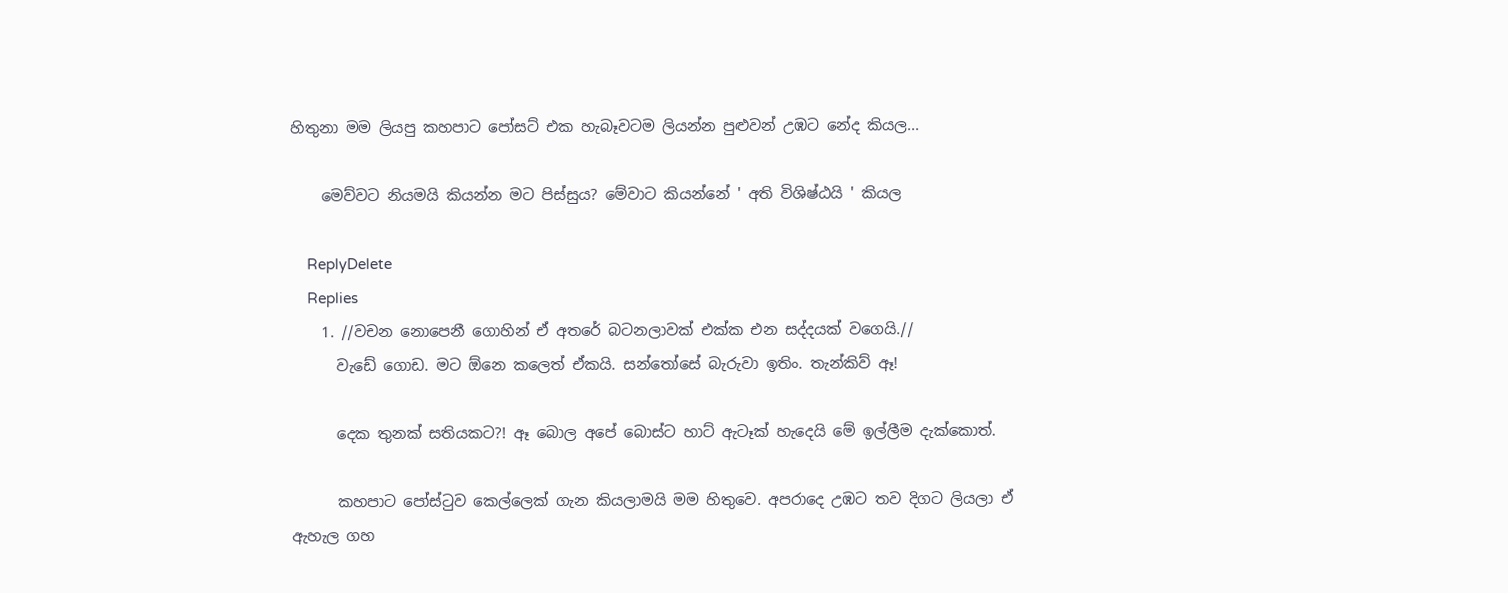හිතුනා මම ලියපු කහපාට පෝසට් එක හැබෑවටම ලියන්න පුළුවන් උඹට නේද කියල...

    මෙව්වට නියමයි කියන්න මට පිස්සුය? මේවාට කියන්නේ ' අති විශිෂ්ඨයි ' කියල

    ReplyDelete
    Replies
    1. //වචන නොපෙනී ගොහින් ඒ අතරේ බටනලාවක් එක්ක එන සද්දයක් වගෙයි.//
      වැඩේ ගොඩ. මට ඕනෙ කලෙත් ඒකයි. සන්තෝසේ බැරුවා ඉතිං. තැන්කිව් ඈ!

      දෙක තුනක් සතියකට?! ඈ බොල අපේ බොස්ට හාට් ඇටෑක් හැදෙයි මේ ඉල්ලීම දැක්කොත්.

      කහපාට පෝස්ටුව කෙල්ලෙක් ගැන කියලාමයි මම හිතුවෙ. අපරාදෙ උඹට තව දිගට ලියලා ඒ ඇහැල ගහ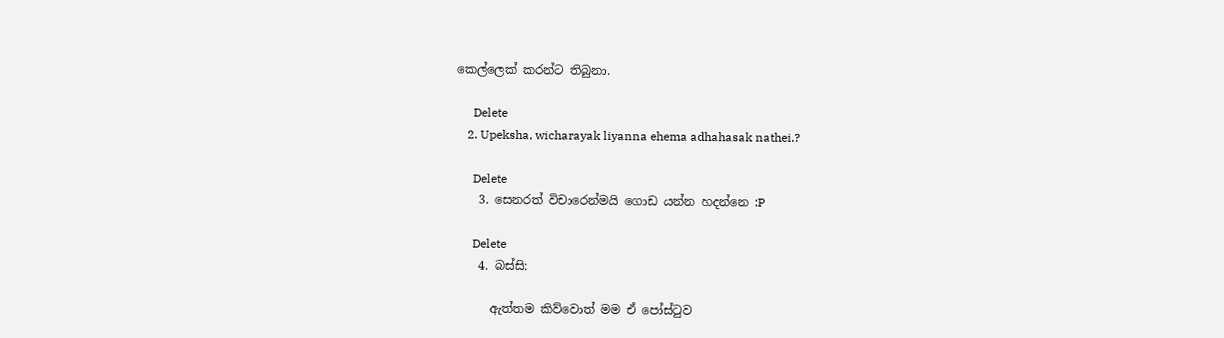කෙල්ලෙක් කරන්ට තිබුනා.

      Delete
    2. Upeksha, wicharayak liyanna ehema adhahasak nathei.?

      Delete
    3. සෙනරත් විචාරෙන්මයි ගොඩ යන්න හදන්නෙ :P

      Delete
    4. බස්සි:

      ඇත්තම කිව්වොත් මම ඒ පෝස්ටුව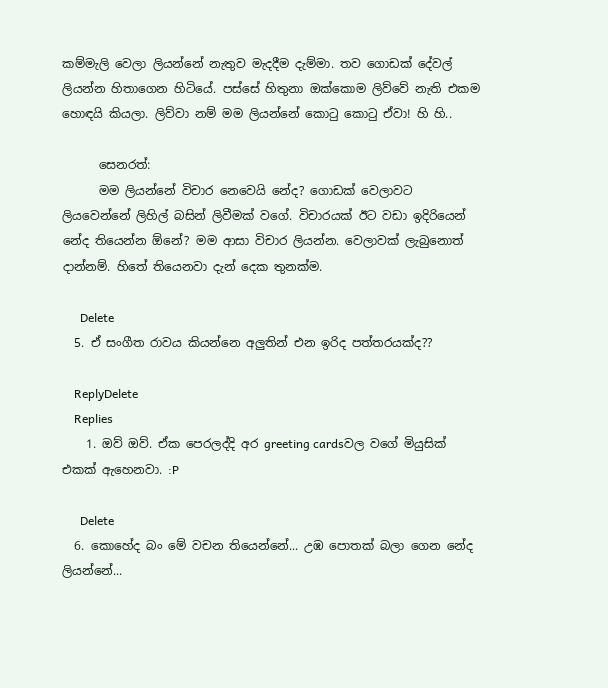කම්මැලි වෙලා ලියන්නේ නැතුව මැදදීම දැම්මා. තව ගොඩක් දේවල් ලියන්න හිතාගෙන හිටියේ. පස්සේ හිතුනා ඔක්කොම ලිව්වේ නැති එකම හොඳයි කියලා. ලිව්වා නම් මම ලියන්නේ කොටු කොටු ඒවා! හි හි..

      සෙනරත්:
      මම ලියන්නේ විචාර නෙවෙයි නේද? ගොඩක් වෙලාවට ලියවෙන්නේ ලිහිල් බසින් ලිවීමක් වගේ. විචාරයක් ඊට වඩා ඉදිරියෙන් නේද තියෙන්න ඕනේ? මම ආසා විචාර ලියන්න. වෙලාවක් ලැබුනොත් දාන්නම්. හිතේ තියෙනවා දැන් දෙක තුනක්ම.

      Delete
  5. ඒ සංගීත රාවය කියන්නෙ අලුතින් එන ඉරිද පත්තරයක්ද??

    ReplyDelete
    Replies
    1. ඔව් ඔව්. ඒක පෙරලද්දි අර greeting cardsවල වගේ මියුසික් එකක් ඇහෙනවා. :P

      Delete
  6. කොහේද බං මේ වචන තියෙන්නේ... උඹ පොතක් බලා ගෙන නේද ලියන්නේ...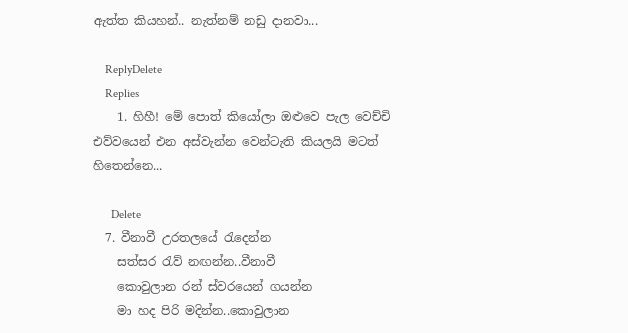ඇත්ත කියහන්.. නැත්නම් නඩු දානවා...

    ReplyDelete
    Replies
    1. හිහී! මේ පොත් කියෝලා ඔළුවෙ පැල වෙච්චි එව්වයෙන් එන අස්වැන්න වෙන්ටැති කියලයි මටත් හිතෙන්නෙ...

      Delete
  7. වීනාවී උරතලයේ රැදෙන්න
    සත්සර රැව් නඟන්න..වීනාවී
    කොවුලාන රන් ස්වරයෙන් ගයන්න
    මා හද පිරි මදින්න..කොවුලාන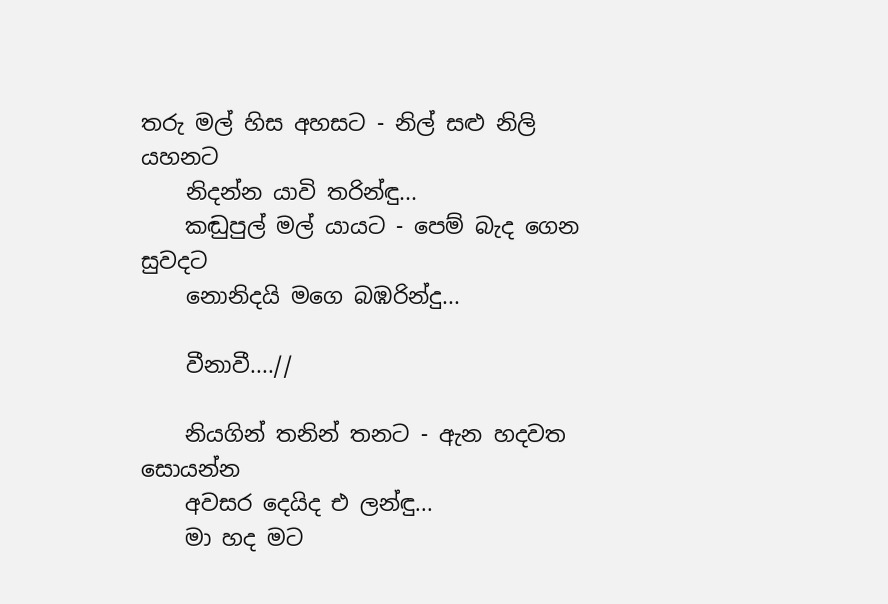තරු මල් හිස අහසට - නිල් සළු නිලි යහනට
    නිදන්න යාවි තරින්ඳු...
    කඬුපුල් මල් යායට - පෙම් බැද ගෙන සුවදට
    නොනිදයි මගෙ බඹරින්දු...

    වීනාවී....//

    නියගින් තනින් තනට - ඇන හදවත සොයන්න
    අවසර දෙයිද එ ලන්ඳු...
    මා හද මට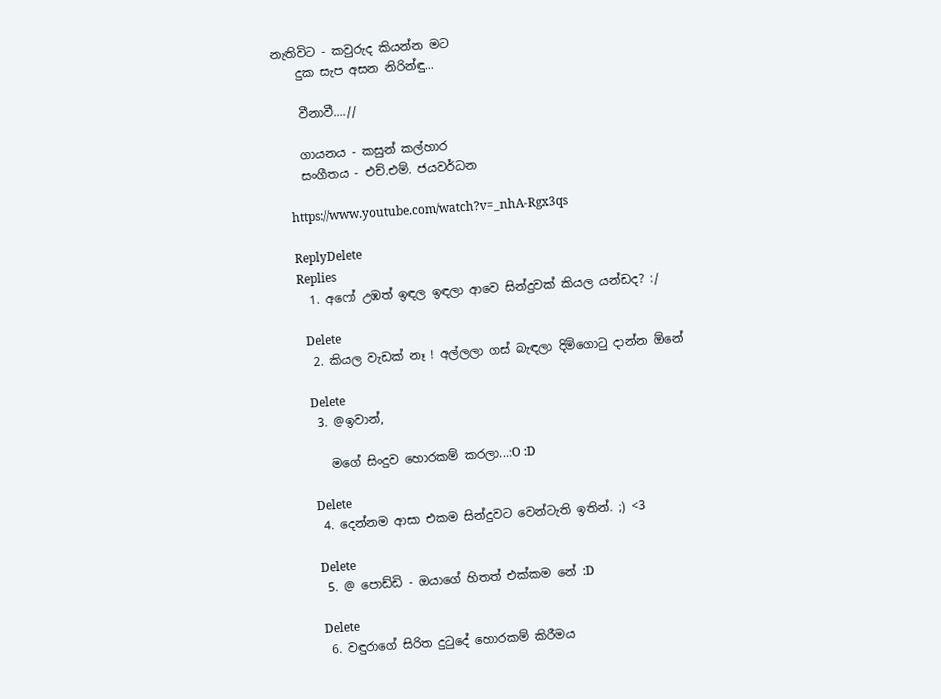නැතිවිට - කවුරුද කියන්න මට
    දුක සැප අසන නිරින්ඳු...

    වීනාවී....//

    ගායනය - කසුන් කල්හාර
    සංගීතය - එච්.එම්. ජයවර්ධන

    https://www.youtube.com/watch?v=_nhA-Rgx3qs

    ReplyDelete
    Replies
    1. අෆෝ උඹත් ඉඳල ඉඳලා ආවෙ සින්දුවක් කියල යන්ඩද? :/

      Delete
    2. කියල වැඩක් නෑ ! අල්ලලා ගස් බැඳලා දිමිගොටු දාන්න ඕනේ

      Delete
    3. @ඉවාන්,

      මගේ සිංදුව හොරකම් කරලා...:O :D

      Delete
    4. දෙන්නම ආසා එකම සින්දුවට වෙන්ටැති ඉතින්. ;) <3

      Delete
    5. @ පොඩ්ඩි - ඔයාගේ හිතත් එක්කම නේ :D

      Delete
    6. වඳුරාගේ සිරිත දුටුදේ හොරකම් කිරීමය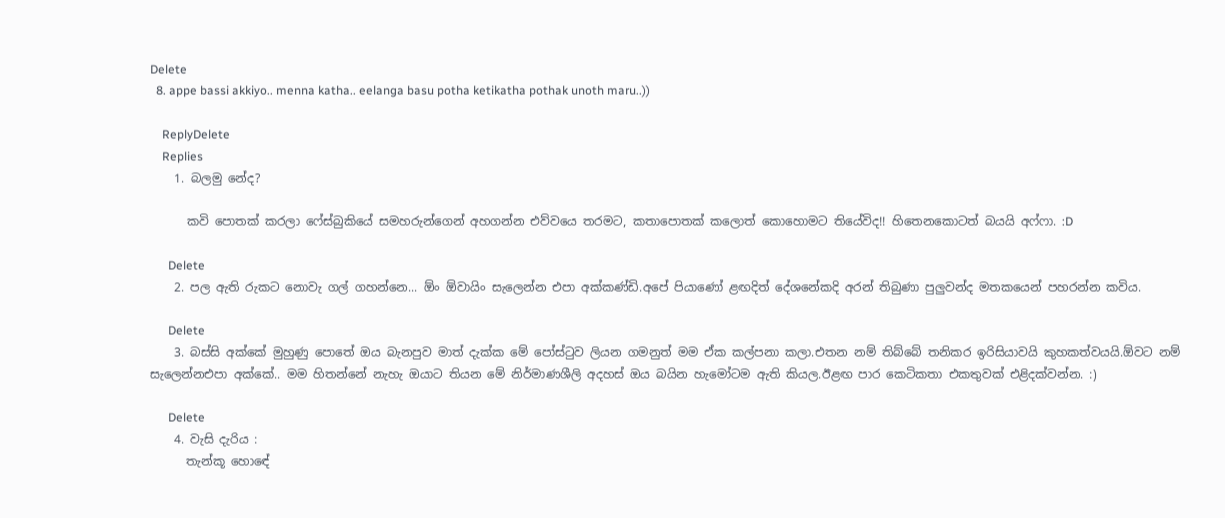Delete
  8. appe bassi akkiyo.. menna katha.. eelanga basu potha ketikatha pothak unoth maru..))

    ReplyDelete
    Replies
    1. බලමු නේද?

      කවි පොතක් කරලා ෆේස්බුකියේ සමහරුන්ගෙන් අහගන්න එව්වයෙ තරමට, කතාපොතක් කලොත් කොහොමට තියේවිද!! හිතෙනකොටත් බයයි අෆ්ෆා. :D

      Delete
    2. පල ඇති රුකට නොවැ ගල් ගහන්නෙ... ඕං ඕවායිං සැලෙන්න එපා අක්කණ්ඩි.අපේ පියාණෝ ළඟදිත් දේශනේකදි අරන් තිබුණා පුලුවන්ද මතකයෙන් පහරන්න කවිය.

      Delete
    3. බස්සි අක්කේ මුහුණු පොතේ ඔය බැනපුව මාත් දැක්ක මේ පෝස්ටුව ලියන ගමනුත් මම ඒක කල්පනා කලා.එතන නම් තිබ්බේ තනිකර ඉරිසියාවයි කුහකත්වයයි.ඕවට නම් සැලෙන්නඑපා අක්කේ.. මම හිතන්නේ නැහැ ඔයාට තියන මේ නිර්මාණශීලි අදහස් ඔය බයින හැමෝටම ඇති කියල.ඊළඟ පාර කෙටිකතා එකතුවක් එළිදක්වන්න. :)

      Delete
    4. වැසි දැරිය :
      තැන්කූ හොඳේ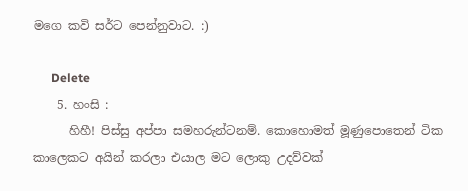මගෙ කවි සර්ට පෙන්නුවාට. :)

      Delete
    5. හංසි :
      හිහී! පිස්සු අප්පා සමහරුන්ටනම්. කොහොමත් මූණුපොතෙන් ටික කාලෙකට අයින් කරලා එයාල මට ලොකු උදව්වක්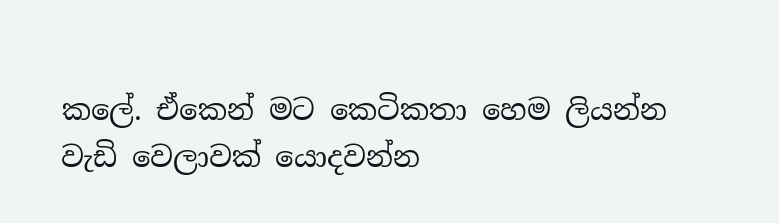කලේ. ඒකෙන් මට කෙටිකතා හෙම ලියන්න වැඩි වෙලාවක් යොදවන්න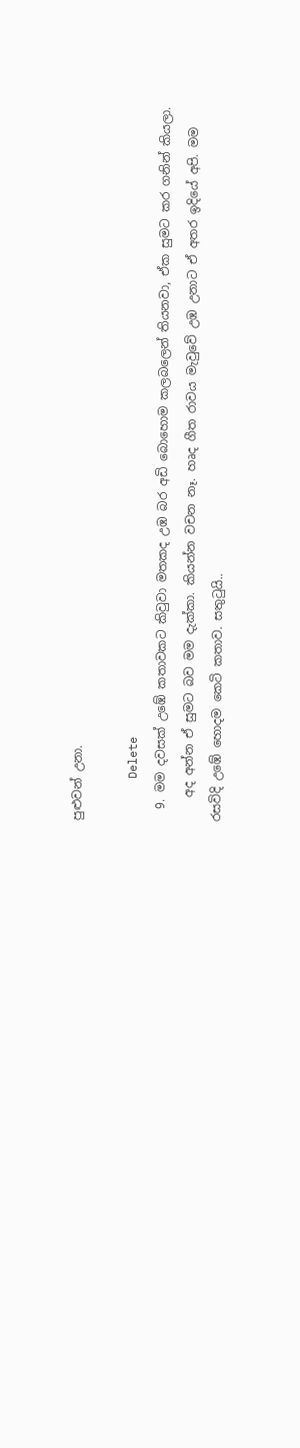පුළුවන් උනා.

      Delete
  9. මම දවසක් උඹේ කතාවකට කිවුවා මතකද උඹ බර අඩි බොහොම කලබලෙන් තියනවා, ඒක සුමට කර ගනින් කියලා.
    අද අන්න ඒ සුමට බව මම දැක්කා. කියන්න වචන නෑ. හෘද ගීත රාවය මැවුවේ උඹ උනාට ඒ අතර ඉදියේ අපි. මම රසවිදි උඹේ හොදම කෙටි කතාව. සතුටුයි..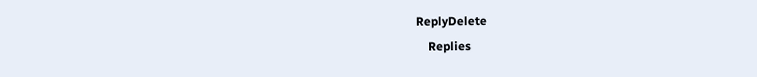ReplyDelete
    Replies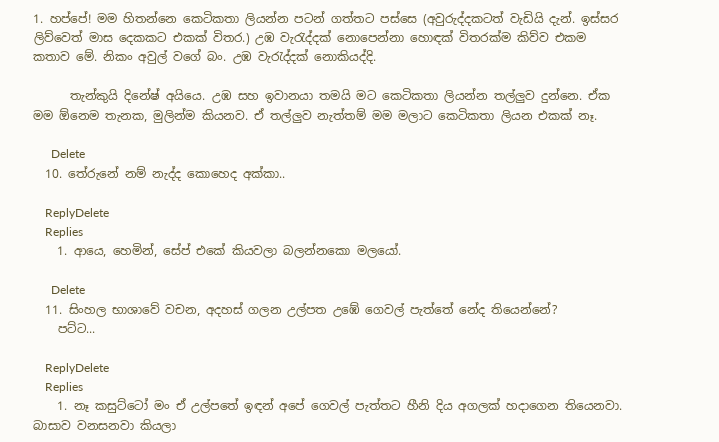1. හප්පේ! මම හිතන්නෙ කෙටිකතා ලියන්න පටන් ගත්තට පස්සෙ (අවුරුද්දකටත් වැඩියි දැන්. ඉස්සර ලිව්වෙත් මාස දෙකකට එකක් විතර.) උඹ වැරැද්දක් නොපෙන්නා හොඳක් විතරක්ම කිව්ව එකම කතාව මේ. නිකං අවුල් වගේ බං. උඹ වැරැද්දක් නොකියද්දි.

      තැන්කුයි දිනේෂ් අයියෙ. උඹ සහ ඉවානයා තමයි මට කෙටිකතා ලියන්න තල්ලුව දුන්නෙ. ඒක මම ඕනෙම තැනක, මුලින්ම කියනව. ඒ තල්ලුව නැත්තම් මම මලාට කෙටිකතා ලියන එකක් නෑ.

      Delete
  10. තේරුනේ නම් නැද්ද කොහෙද අක්කා..

    ReplyDelete
    Replies
    1. ආයෙ, හෙමින්, සේප් එකේ කියවලා බලන්නකො මලයෝ.

      Delete
  11. සිංහල භාශාවේ වචන, අදහස් ගලන උල්පත උඹේ ගෙවල් පැත්තේ නේද තියෙන්නේ?
    පට්ට...

    ReplyDelete
    Replies
    1. නෑ කසුට්ටෝ මං ඒ උල්පතේ ඉඳන් අපේ ගෙවල් පැත්තට හීනි දිය අගලක් හදාගෙන තියෙනවා. බාසාව වනසනවා කියලා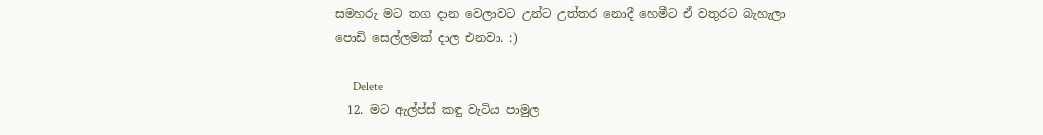සමහරු මට තග දාන වෙලාවට උන්ට උත්තර නොදී හෙමීට ඒ වතුරට බැහැලා පොඩි සෙල්ලමක් දාල එනවා. :)

      Delete
  12. මට ඇල්ප්ස් කඳු වැටිය පාමුල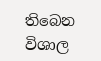තිබෙන විශාල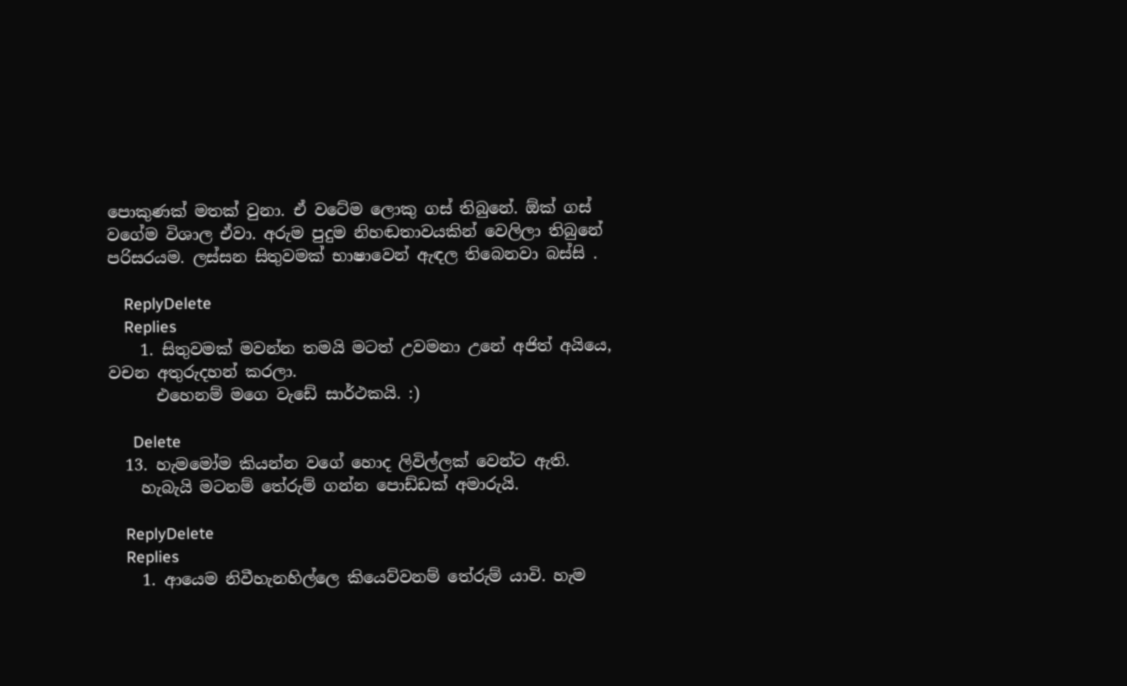පොකුණක් මතක් වුනා. ඒ වටේම ලොකු ගස් තිබුනේ. ඕක් ගස් වගේම විශාල ඒවා. අරුම පුදුම නිහඬතාවයකින් වෙලිලා තිබුනේ පරිසරයම. ලස්සන සිතුවමක් භාෂාවෙන් ඇඳල තිබෙනවා බස්සි .

    ReplyDelete
    Replies
    1. සිතුවමක් මවන්න තමයි මටත් උවමනා උනේ අජිත් අයියෙ, වචන අතුරුදහන් කරලා.
      එහෙනම් මගෙ වැඩේ සාර්ථකයි. :)

      Delete
  13. හැමමෝම කියන්න වගේ හොද ලිවිල්ලක් වෙන්ට ඇති.
    හැබැයි මටනම් තේරුම් ගන්න පොඩ්ඩක් අමාරුයි.

    ReplyDelete
    Replies
    1. ආයෙම නිවීහැනහිල්ලෙ කියෙව්වනම් තේරුම් යාවි. හැම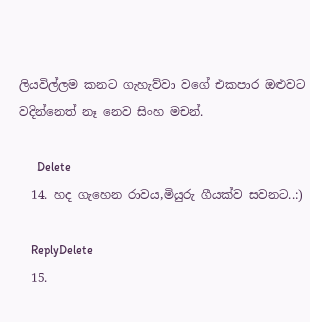ලියවිල්ලම කනට ගැහැව්වා වගේ එකපාර ඔළුවට වදින්නෙත් නෑ නෙව සිංහ මචන්.

      Delete
  14. හද ගැහෙන රාවය,මියුරු ගීයක්ව සවනට..:)

    ReplyDelete
  15.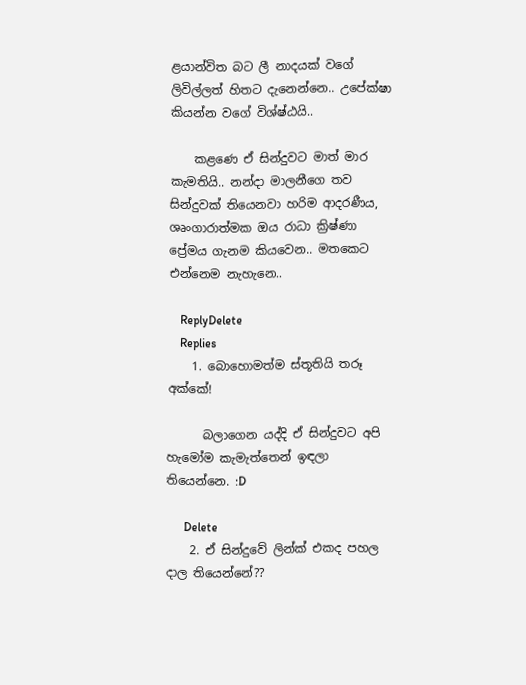ළයාන්විත බට ලී නාදයක් වගේ ලිවිල්ලත් හිතට දැනෙන්නෙ.. උපේක්ෂා කියන්න වගේ විශ්ෂ්ඨයි..

    කළණෙ ඒ සින්දුවට මාත් මාර කැමතියි.. නන්දා මාලනීගෙ තව සින්දුවක් තියෙනවා හරිම ආදරණීය, ශෘංගාරාත්මක ඔය රාධා ක්‍රිෂ්ණා ප්‍රේමය ගැනම කියවෙන.. මතකෙට එන්නෙම නැහැනෙ..

    ReplyDelete
    Replies
    1. බොහොමත්ම ස්තූතියි තරූ අක්කේ!

      බලාගෙන යද්දි ඒ සින්දුවට අපි හැමෝම කැමැත්තෙන් ඉඳලා තියෙන්නෙ. :D

      Delete
    2. ඒ සින්දුවේ ලින්ක් එකද පහල දාල තියෙන්නේ??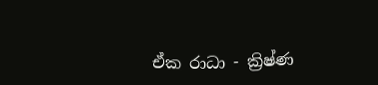ඒක රාධා - ක්‍රිෂ්ණ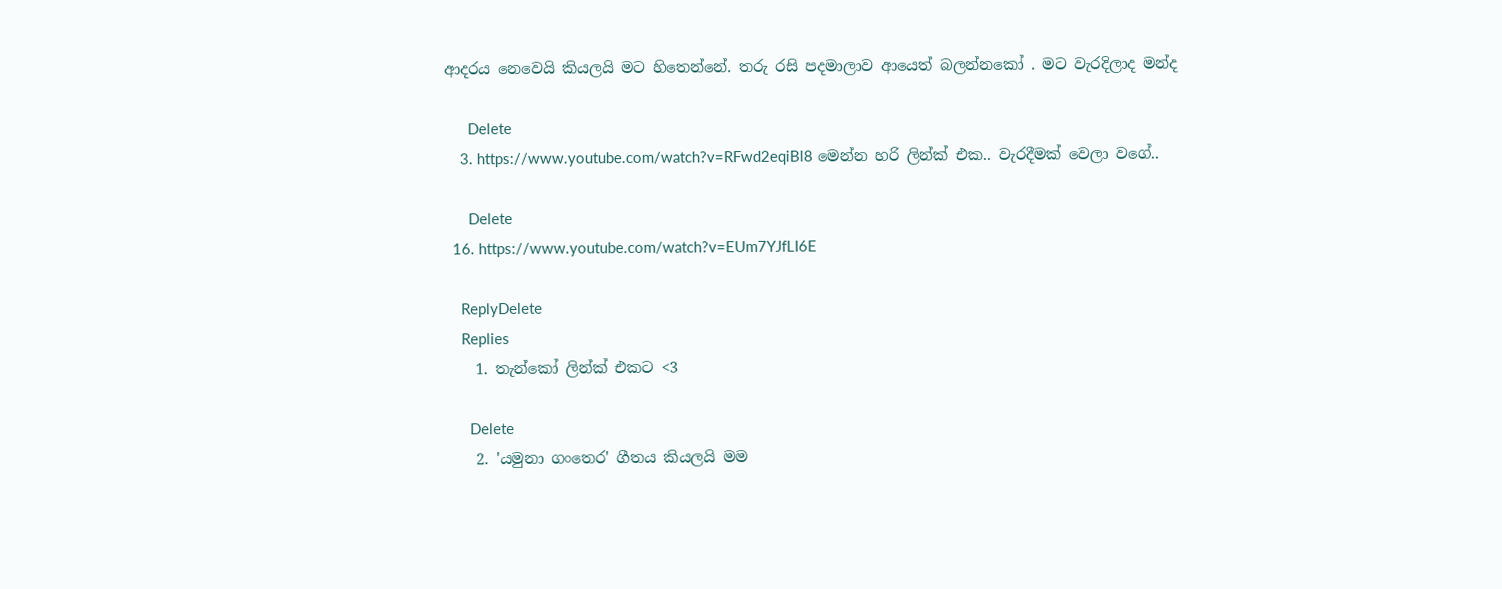ආදරය නෙවෙයි කියලයි මට හිතෙන්නේ. තරු රසි පදමාලාව ආයෙත් බලන්නකෝ . මට වැරදිලාද මන්ද

      Delete
    3. https://www.youtube.com/watch?v=RFwd2eqiBl8 මෙන්න හරි ලින්ක් එක.. වැරදීමක් වෙලා වගේ..

      Delete
  16. https://www.youtube.com/watch?v=EUm7YJfLI6E

    ReplyDelete
    Replies
    1. තැන්කෝ ලින්ක් එකට <3

      Delete
    2. 'යමුනා ගංතෙර' ගීතය කියලයි මම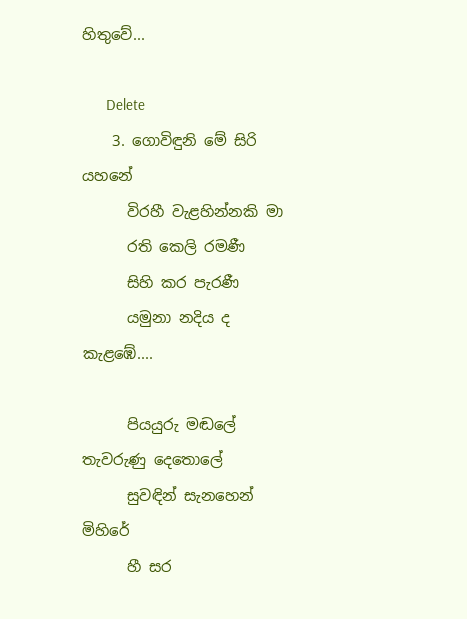හිතුවේ...

      Delete
    3. ගොවිඳුනි මේ සිරි යහනේ
      විරහී වැළහින්නකි මා
      රති කෙලි රමණී
      සිහි කර පැරණී
      යමුනා නදිය ද කැළඹේ....

      පියයුරු මඬලේ තැවරුණු දෙතොලේ
      සුවඳින් සැනහෙන් මිහිරේ
      හී සර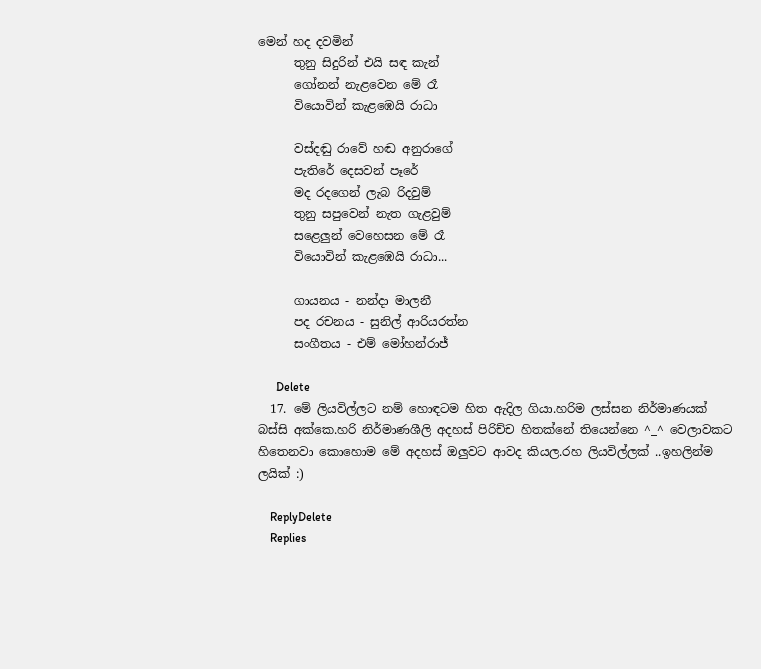මෙන් හද දවමින්
      තුනු සිදුරින් එයි සඳ කැන්
      ගෝනන් නැළවෙන මේ රෑ
      වියොවින් කැළඹෙයි රාධා

      වස්දඬු රාවේ හඬ අනුරාගේ
      පැතිරේ දෙසවන් පෑරේ
      මද රදගෙන් ලැබ රිදවුම්
      තුනු සපුවෙන් නැත ගැළවුම්
      සළෙලුන් වෙහෙසන මේ රෑ
      වියොවින් කැළඹෙයි රාධා...

      ගායනය - නන්දා මාලනී
      පද රචනය - සුනිල් ආරියරත්න
      සංගීතය - එම් මෝහන්රාජ්

      Delete
  17. මේ ලියවිල්ලට නම් හොඳටම හිත ඇදිල ගියා.හරිම ලස්සන නිර්මාණයක් බස්සි අක්කෙ.හරි නිර්මාණශීලි අදහස් පිරිච්ච හිතක්නේ තියෙන්නෙ ^_^ වෙලාවකට හිතෙනවා කොහොම මේ අදහස් ඔලුවට ආවද කියල.රහ ලියවිල්ලක් ..ඉහලින්ම ලයික් :)

    ReplyDelete
    Replies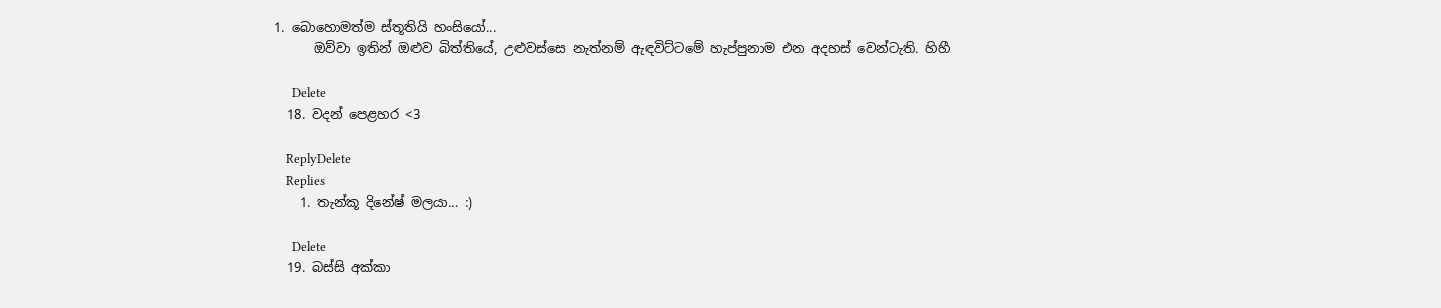1. බොහොමත්ම ස්තූතියි හංසියෝ...
      ඔව්වා ඉතින් ඔළුව බිත්තියේ, උළුවස්සෙ නැත්නම් ඇඳවිට්ටමේ හැප්පුනාම එන අදහස් වෙන්ටැති. හිහී

      Delete
  18. වදන් පෙළහර <3

    ReplyDelete
    Replies
    1. තැන්කූ දිනේෂ් මලයා... :)

      Delete
  19. බස්සි අක්කා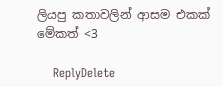ලියපු කතාවලින් ආසම එකක් මේකත් <3

    ReplyDelete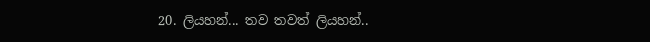20. ලියහන්... තව තවත් ලියහන්..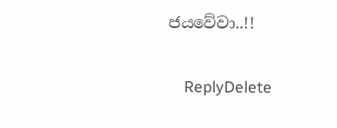ජයවේවා..!!

    ReplyDelete